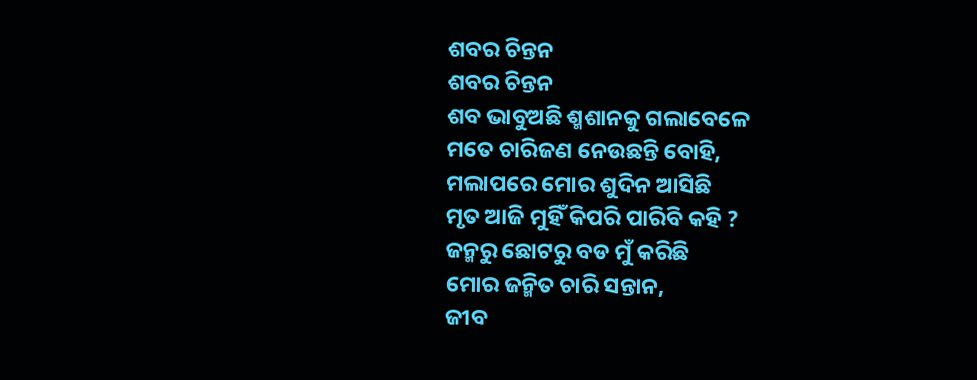ଶବର ଚିନ୍ତନ
ଶବର ଚିନ୍ତନ
ଶବ ଭାବୁଅଛି ଶ୍ମଶାନକୁ ଗଲାବେଳେ
ମତେ ଚାରିଜଣ ନେଉଛନ୍ତି ବୋହି,
ମଲାପରେ ମୋର ଶୁଦିନ ଆସିଛି
ମୃତ ଆଜି ମୁହିଁ କିପରି ପାରିବି କହି ?
ଜନ୍ମରୁ ଛୋଟରୁ ବଡ ମୁଁ କରିଛି
ମୋର ଜନ୍ମିତ ଚାରି ସନ୍ତାନ,
ଜୀବ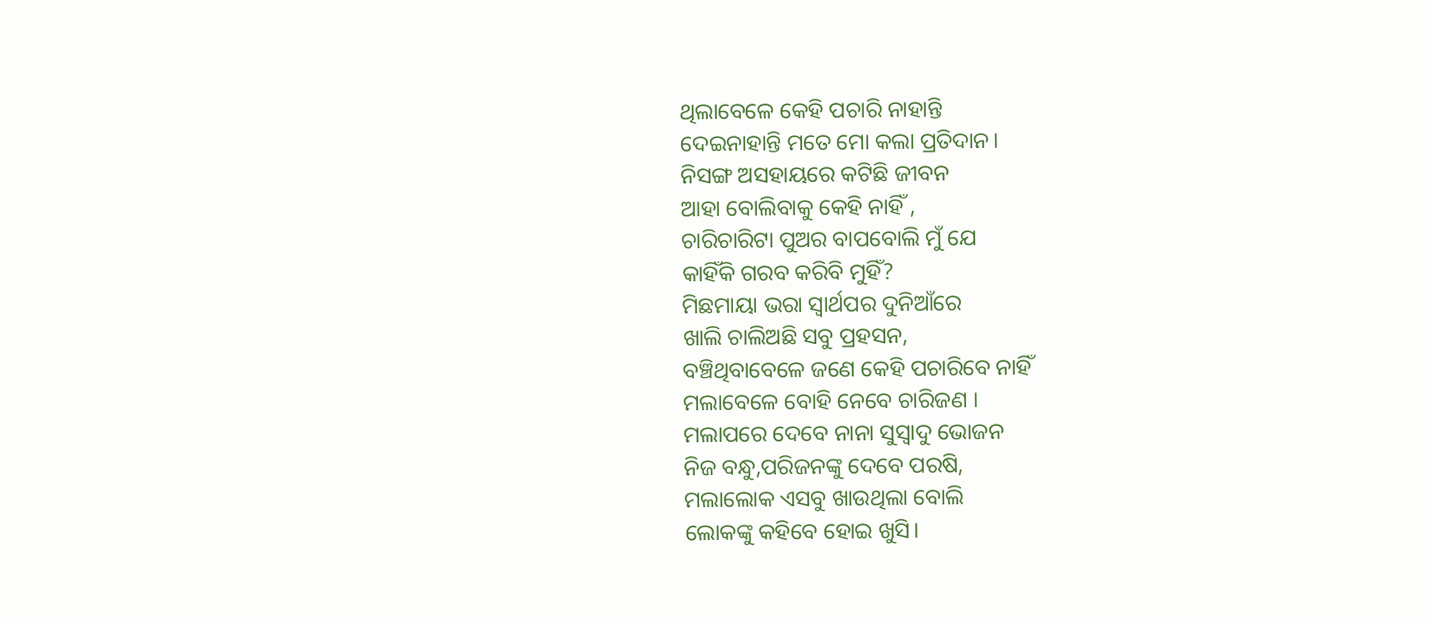ଥିଲାବେଳେ କେହି ପଚାରି ନାହାନ୍ତି
ଦେଇନାହାନ୍ତି ମତେ ମୋ କଲା ପ୍ରତିଦାନ।
ନିସଙ୍ଗ ଅସହାୟରେ କଟିଛି ଜୀବନ
ଆହା ବୋଲିବାକୁ କେହି ନାହିଁ ,
ଚାରିଚାରିଟା ପୁଅର ବାପବୋଲି ମୁଁ ଯେ
କାହିଁକି ଗରବ କରିବି ମୁହିଁ?
ମିଛମାୟା ଭରା ସ୍ୱାର୍ଥପର ଦୁନିଆଁରେ
ଖାଲି ଚାଲିଅଛି ସବୁ ପ୍ରହସନ,
ବଞ୍ଚିଥିବାବେଳେ ଜଣେ କେହି ପଚାରିବେ ନାହିଁ
ମଲାବେଳେ ବୋହି ନେବେ ଚାରିଜଣ ।
ମଲାପରେ ଦେବେ ନାନା ସୁସ୍ୱାଦୁ ଭୋଜନ
ନିଜ ବନ୍ଧୁ,ପରିଜନଙ୍କୁ ଦେବେ ପରଷି,
ମଲାଲୋକ ଏସବୁ ଖାଉଥିଲା ବୋଲି
ଲୋକଙ୍କୁ କହିବେ ହୋଇ ଖୁସି।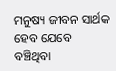ମନୁଷ୍ୟ ଜୀବନ ସାର୍ଥକ ହେବ ଯେବେ
ବଞ୍ଚିଥିବା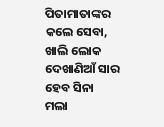ପିତାମାତାଙ୍କର କଲେ ସେବା,
ଖାଲି ଲୋକ ଦେଖାଣିଆଁ ସାର ହେବ ସିନା
ମଲା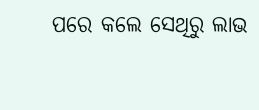ପରେ କଲେ ସେଥିରୁ ଲାଭ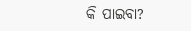କି ପାଇବା?